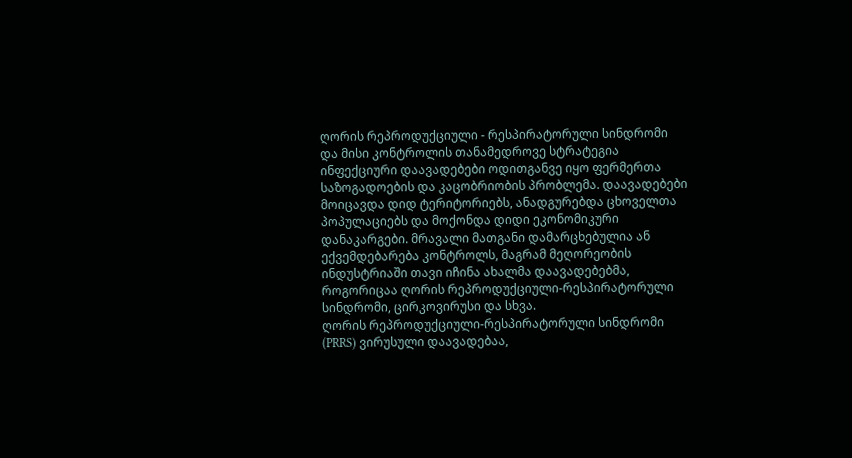ღორის რეპროდუქციული - რესპირატორული სინდრომი და მისი კონტროლის თანამედროვე სტრატეგია
ინფექციური დაავადებები ოდითგანვე იყო ფერმერთა საზოგადოების და კაცობრიობის პრობლემა. დაავადებები მოიცავდა დიდ ტერიტორიებს, ანადგურებდა ცხოველთა პოპულაციებს და მოქონდა დიდი ეკონომიკური დანაკარგები. მრავალი მათგანი დამარცხებულია ან ექვემდებარება კონტროლს, მაგრამ მეღორეობის ინდუსტრიაში თავი იჩინა ახალმა დაავადებებმა, როგორიცაა ღორის რეპროდუქციული-რესპირატორული სინდრომი, ცირკოვირუსი და სხვა.
ღორის რეპროდუქციული-რესპირატორული სინდრომი (PRRS) ვირუსული დაავადებაა,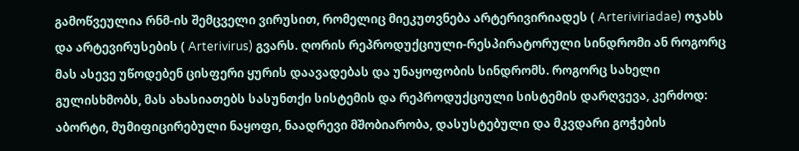გამოწვეულია რნმ-ის შემცველი ვირუსით, რომელიც მიეკუთვნება არტერივირიადეს ( Arteriviriadae) ოჯახს და არტევირუსების ( Arterivirus) გვარს. ღორის რეპროდუქციული-რესპირატორული სინდრომი ან როგორც მას ასევე უწოდებენ ცისფერი ყურის დაავადებას და უნაყოფობის სინდრომს. როგორც სახელი გულისხმობს, მას ახასიათებს სასუნთქი სისტემის და რეპროდუქციული სისტემის დარღვევა, კერძოდ: აბორტი, მუმიფიცირებული ნაყოფი, ნაადრევი მშობიარობა, დასუსტებული და მკვდარი გოჭების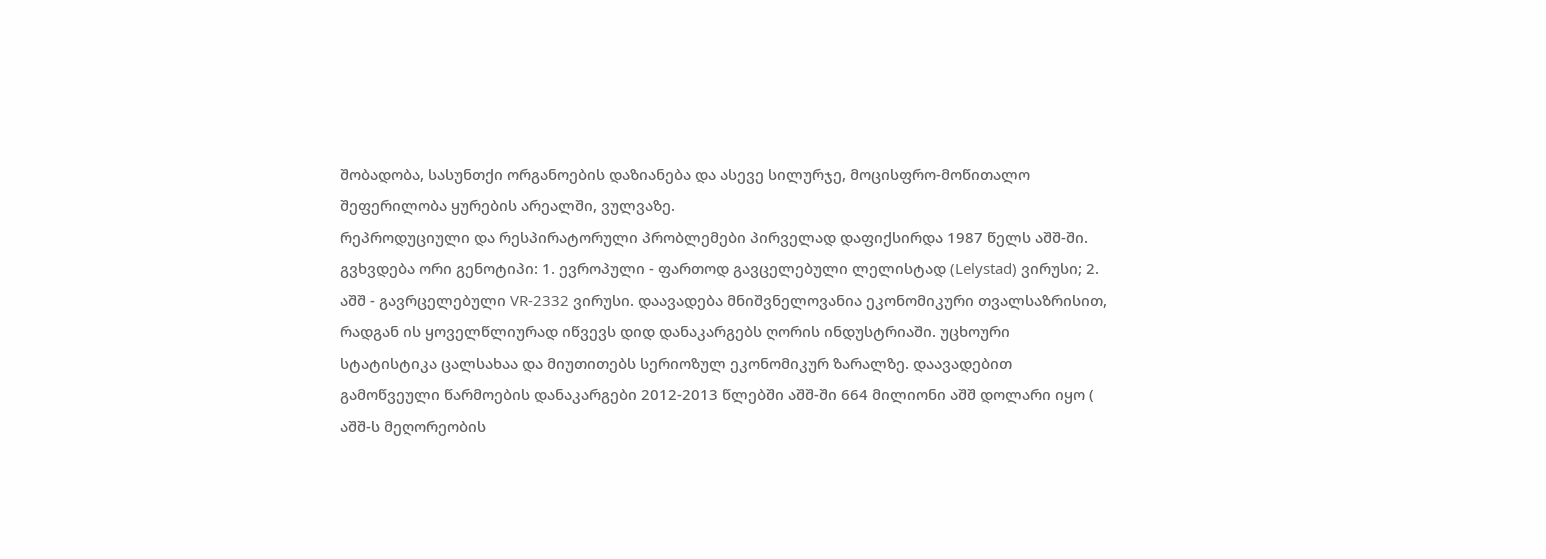შობადობა, სასუნთქი ორგანოების დაზიანება და ასევე სილურჯე, მოცისფრო-მოწითალო შეფერილობა ყურების არეალში, ვულვაზე.
რეპროდუციული და რესპირატორული პრობლემები პირველად დაფიქსირდა 1987 წელს აშშ-ში. გვხვდება ორი გენოტიპი: 1. ევროპული - ფართოდ გავცელებული ლელისტად (Lelystad) ვირუსი; 2. აშშ - გავრცელებული VR-2332 ვირუსი. დაავადება მნიშვნელოვანია ეკონომიკური თვალსაზრისით, რადგან ის ყოველწლიურად იწვევს დიდ დანაკარგებს ღორის ინდუსტრიაში. უცხოური სტატისტიკა ცალსახაა და მიუთითებს სერიოზულ ეკონომიკურ ზარალზე. დაავადებით გამოწვეული წარმოების დანაკარგები 2012-2013 წლებში აშშ-ში 664 მილიონი აშშ დოლარი იყო ( აშშ-ს მეღორეობის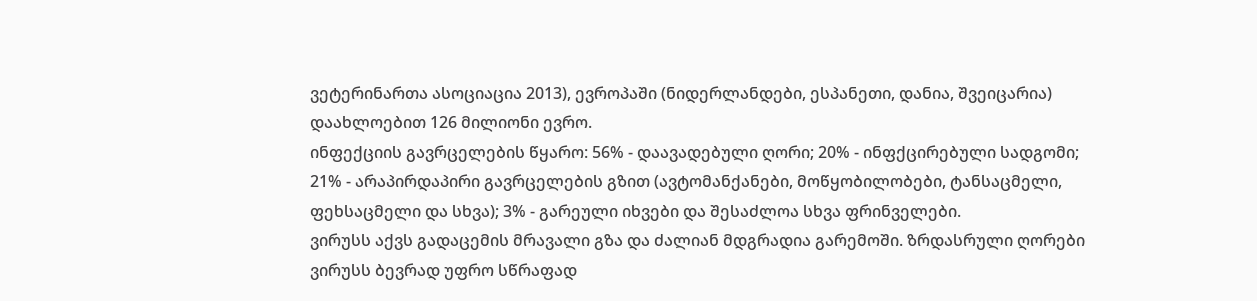ვეტერინართა ასოციაცია 2013), ევროპაში (ნიდერლანდები, ესპანეთი, დანია, შვეიცარია) დაახლოებით 126 მილიონი ევრო.
ინფექციის გავრცელების წყარო: 56% - დაავადებული ღორი; 20% - ინფქცირებული სადგომი; 21% - არაპირდაპირი გავრცელების გზით (ავტომანქანები, მოწყობილობები, ტანსაცმელი, ფეხსაცმელი და სხვა); 3% - გარეული იხვები და შესაძლოა სხვა ფრინველები.
ვირუსს აქვს გადაცემის მრავალი გზა და ძალიან მდგრადია გარემოში. ზრდასრული ღორები ვირუსს ბევრად უფრო სწრაფად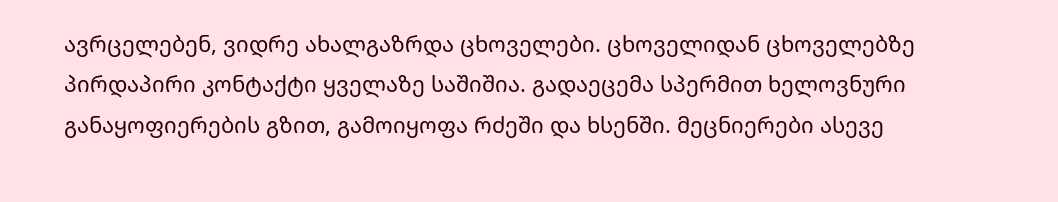ავრცელებენ, ვიდრე ახალგაზრდა ცხოველები. ცხოველიდან ცხოველებზე პირდაპირი კონტაქტი ყველაზე საშიშია. გადაეცემა სპერმით ხელოვნური განაყოფიერების გზით, გამოიყოფა რძეში და ხსენში. მეცნიერები ასევე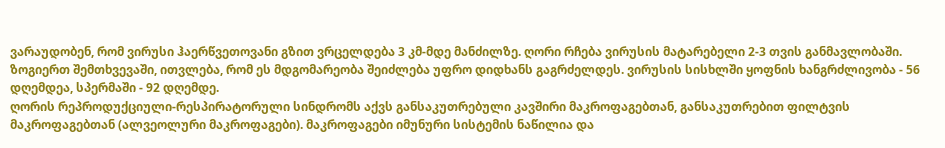ვარაუდობენ, რომ ვირუსი ჰაერწვეთოვანი გზით ვრცელდება 3 კმ-მდე მანძილზე. ღორი რჩება ვირუსის მატარებელი 2-3 თვის განმავლობაში. ზოგიერთ შემთხვევაში, ითვლება, რომ ეს მდგომარეობა შეიძლება უფრო დიდხანს გაგრძელდეს. ვირუსის სისხლში ყოფნის ხანგრძლივობა - 56 დღემდეა, სპერმაში - 92 დღემდე.
ღორის რეპროდუქციული-რესპირატორული სინდრომს აქვს განსაკუთრებული კავშირი მაკროფაგებთან, განსაკუთრებით ფილტვის მაკროფაგებთან (ალვეოლური მაკროფაგები). მაკროფაგები იმუნური სისტემის ნაწილია და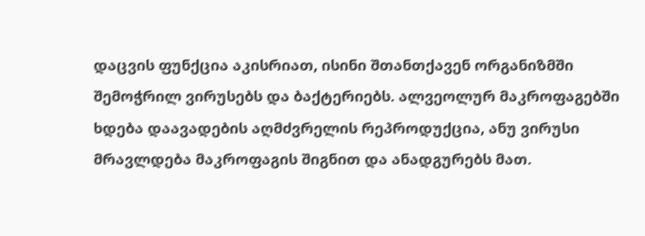დაცვის ფუნქცია აკისრიათ, ისინი შთანთქავენ ორგანიზმში შემოჭრილ ვირუსებს და ბაქტერიებს. ალვეოლურ მაკროფაგებში ხდება დაავადების აღმძვრელის რეპროდუქცია, ანუ ვირუსი მრავლდება მაკროფაგის შიგნით და ანადგურებს მათ.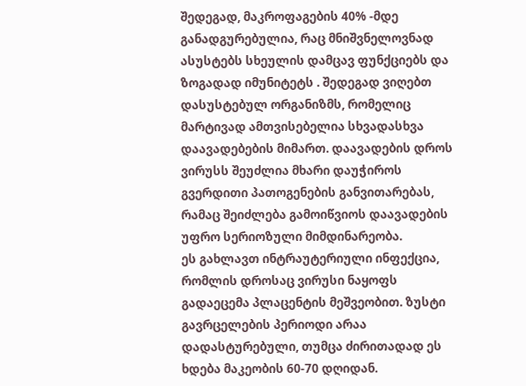შედეგად, მაკროფაგების 40% -მდე განადგურებულია, რაც მნიშვნელოვნად ასუსტებს სხეულის დამცავ ფუნქციებს და ზოგადად იმუნიტეტს . შედეგად ვიღებთ დასუსტებულ ორგანიზმს, რომელიც მარტივად ამთვისებელია სხვადასხვა დაავადებების მიმართ. დაავადების დროს ვირუსს შეუძლია მხარი დაუჭიროს გვერდითი პათოგენების განვითარებას, რამაც შეიძლება გამოიწვიოს დაავადების უფრო სერიოზული მიმდინარეობა.
ეს გახლავთ ინტრაუტერიული ინფექცია, რომლის დროსაც ვირუსი ნაყოფს გადაეცემა პლაცენტის მეშვეობით. ზუსტი გავრცელების პერიოდი არაა დადასტურებული, თუმცა ძირითადად ეს ხდება მაკეობის 60-70 დღიდან.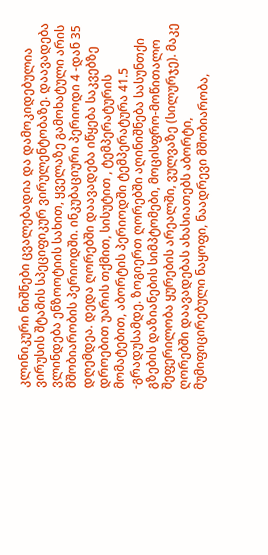კლინიკური ნიშნები ცვალებადია და დამოკიდებულია ვირუსის შტამის სპეციფიკურ ვირულენტობაზე. დაავადება ვლინდება ენზოოტიის სახით, ყველაზე გამოხატული არის მშობიარობის პერიოდში. ინკუბაციური პერიოდი 4 -დან 35 დღემდეა. დედა ღორებში დაავადება იწყება საკვებზე დროებით უარის თქმით, სისუტით , ტემპერატურის მომატებით, აბორტის პერიოდში ტემპერატურა 41.5 -გრადუსამდე. ზოგიერთ ღორებში აღინიშნება სასუნთქი გზების დაზიანების სიმპტომები, მოცისფრო-მოწითალო შეფერილობა ყურების არეალში, ვულვაზე (სილურჯე). მაკე ღორებში დაავადებას ახასიათებს აბორტი, მუმიფიცირებული ნაყოფი, ნაადრევი მშობიარობა,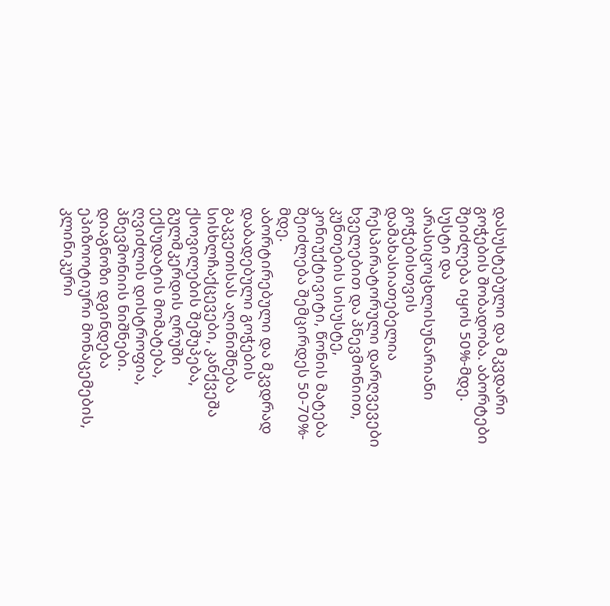დასუსტებული და მკვდარი გოჭების შობადობა. აბორტები შეიძლება იყოს 50%-მდე. სუსტი და არასიცოცხლისუნარიანი გოჭებისთვის დამახასიათებელია რესპირატორული დარღვევები ხველებით და პნევმონიით, კუნთების სისუსტე, კონიუქტივიტი, წონის მატება შეიძლება შემცირდეს 50-70%- მდე.
აბორტირებული და მკვდრად დაბადებული გოჭების გაკვეთისას აღინიშნება სისხლჩაქცევები, კანქვეშა ქსოვილების შეშუპება, გულმკერდის ღრუში ექსუდატის მომატება, ღვიძლის დისტროფია, პნევმონიის ნიშნები.
დიაგნოზი დგინდება ეპიზოოტიური მონაცემების, კლინიკური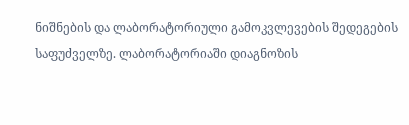ნიშნების და ლაბორატორიული გამოკვლევების შედეგების საფუძველზე. ლაბორატორიაში დიაგნოზის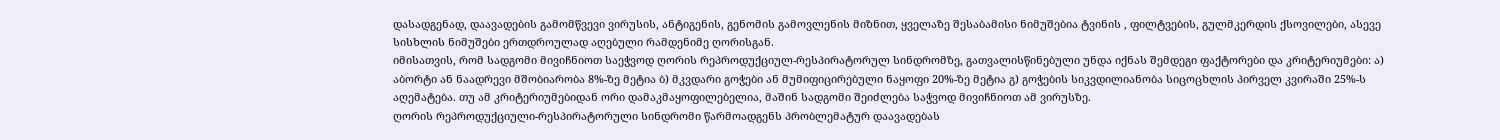დასადგენად, დაავადების გამომწვევი ვირუსის, ანტიგენის, გენომის გამოვლენის მიზნით, ყველაზე შესაბამისი ნიმუშებია ტვინის , ფილტვების, გულმკერდის ქსოვილები, ასევე სისხლის ნიმუშები ერთდროულად აღებული რამდენიმე ღორისგან.
იმისათვის, რომ სადგომი მივიჩნიოთ საეჭვოდ ღორის რეპროდუქციულ-რესპირატორულ სინდრომზე, გათვალისწინებული უნდა იქნას შემდეგი ფაქტორები და კრიტერიუმები: ა) აბორტი ან ნაადრევი მშობიარობა 8%-ზე მეტია ბ) მკვდარი გოჭები ან მუმიფიცირებული ნაყოფი 20%-ზე მეტია გ) გოჭების სიკვდილიანობა სიცოცხლის პირველ კვირაში 25%-ს აღემატება. თუ ამ კრიტერიუმებიდან ორი დამაკმაყოფილებელია, მაშინ სადგომი შეიძლება საჭვოდ მივიჩნიოთ ამ ვირუსზე.
ღორის რეპროდუქციული-რესპირატორული სინდრომი წარმოადგენს პრობლემატურ დაავადებას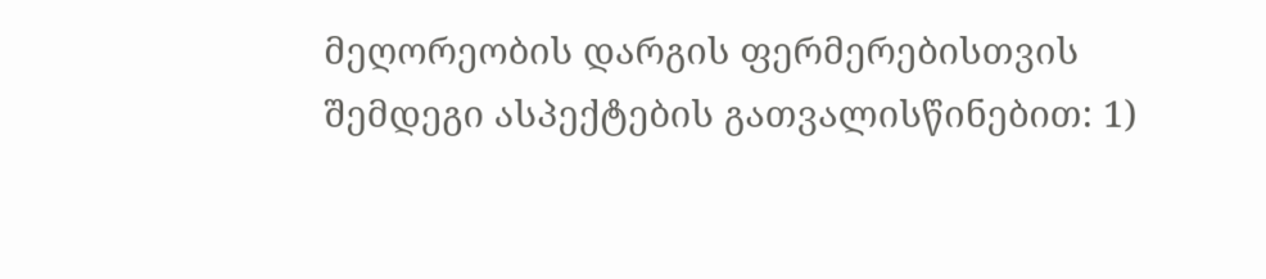მეღორეობის დარგის ფერმერებისთვის შემდეგი ასპექტების გათვალისწინებით: 1)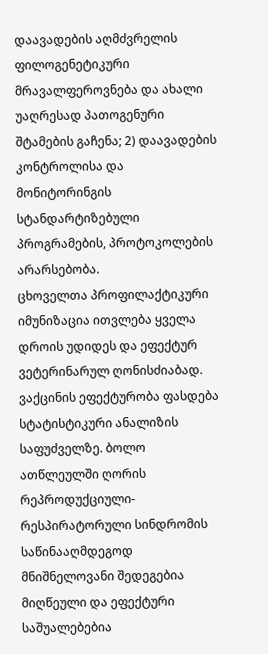დაავადების აღმძვრელის ფილოგენეტიკური მრავალფეროვნება და ახალი უაღრესად პათოგენური შტამების გაჩენა; 2) დაავადების კონტროლისა და მონიტორინგის სტანდარტიზებული პროგრამების, პროტოკოლების არარსებობა.
ცხოველთა პროფილაქტიკური იმუნიზაცია ითვლება ყველა დროის უდიდეს და ეფექტურ ვეტერინარულ ღონისძიაბად. ვაქცინის ეფექტურობა ფასდება სტატისტიკური ანალიზის საფუძველზე. ბოლო ათწლეულში ღორის რეპროდუქციული-რესპირატორული სინდრომის საწინააღმდეგოდ მნიშნელოვანი შედეგებია მიღწეული და ეფექტური საშუალებებია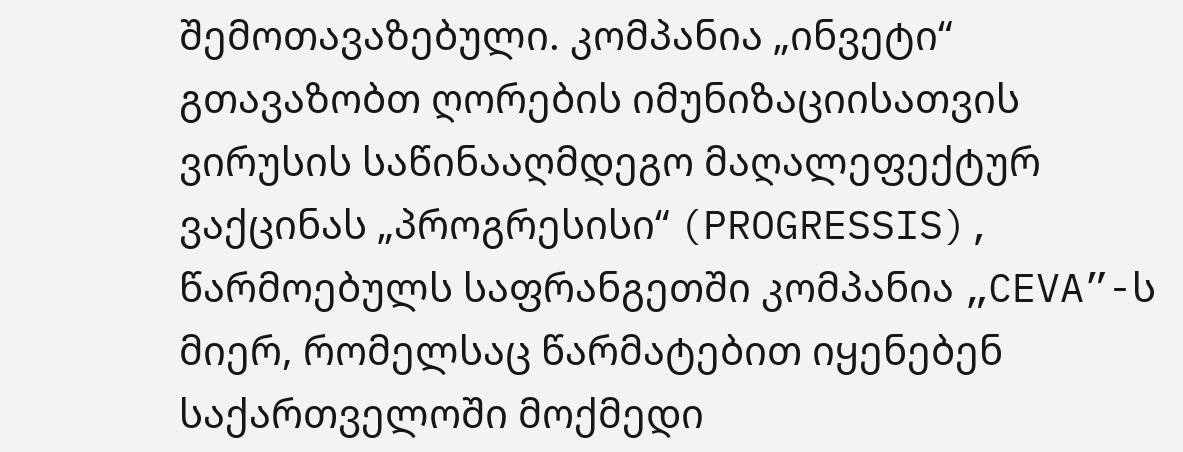შემოთავაზებული. კომპანია „ინვეტი“ გთავაზობთ ღორების იმუნიზაციისათვის ვირუსის საწინააღმდეგო მაღალეფექტურ ვაქცინას „პროგრესისი“ (PROGRESSIS), წარმოებულს საფრანგეთში კომპანია „CEVA”-ს მიერ, რომელსაც წარმატებით იყენებენ საქართველოში მოქმედი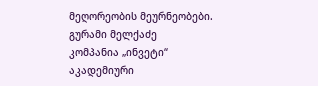მეღორეობის მეურნეობები.
გურამი მელქაძე
კომპანია „ინვეტი“
აკადემიური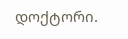დოქტორი.